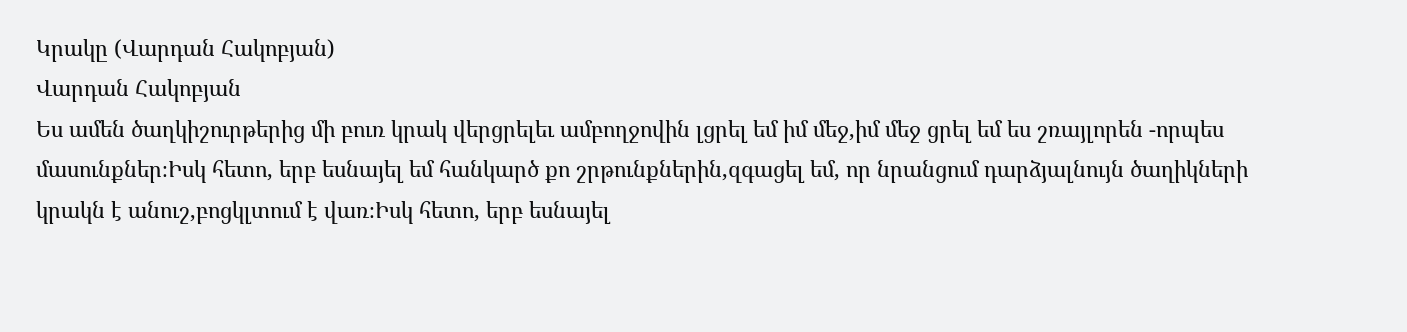Կրակը (Վարդան Հակոբյան)
Վարդան Հակոբյան
Ես ամեն ծաղկիշուրթերից մի բուռ կրակ վերցրելեւ ամբողջովին լցրել եմ իմ մեջ,իմ մեջ ցրել եմ ես շռայլորեն -որպես մասունքներ։Իսկ հետո, երբ եսնայել եմ հանկարծ քո շրթունքներին,զգացել եմ, որ նրանցում դարձյալնույն ծաղիկների կրակն է անուշ,բոցկլտում է վառ։Իսկ հետո, երբ եսնայել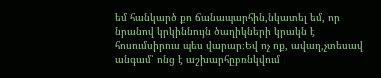եմ հանկարծ քո ճանապարհին,նկատել եմ, որ նրանով կրկիննույն ծաղիկների կրակն է հոսումսիրուս պես վարար։Եվ ոչ ոք, ավաղ,չտեսավ անգամ՝ ոնց է աշխարհըբռնկվում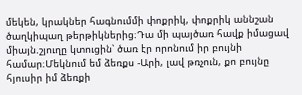մեկեն, կրակներ հագնումմի փոքրիկ, փոքրիկ աննշան ծաղկիպաղ թերթիկներից։Դա մի պայծառ հավք իմացավ միայն.շյուղը կտուցին՝ ծառ էր որոնում իր բույնի համար։Մեկնում եմ ձեռքս -Արի, լավ թռչուն, քո բույնը հյուսիր իմ ձեռքի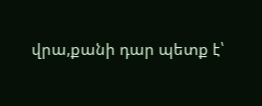վրա,քանի դար պետք է՝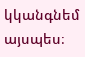կկանգնեմ այսպես։